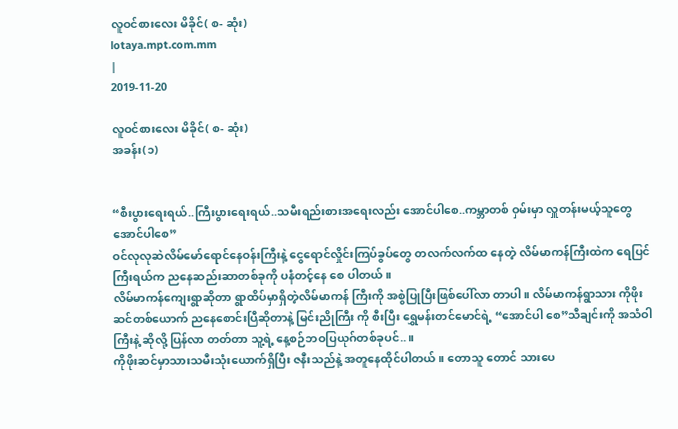လူဝင်စားလေး မိခိုင်( စ- ဆုံး)
lotaya.mpt.com.mm
|
2019-11-20

လူဝင်စားလေး မိခိုင်( စ- ဆုံး)
အခန်း(၁)


“စီးပွားရေးရယ်..ကြီးပွားရေးရယ်..သမီးရည်းစားအရေးလည်း အောင်ပါစေ..ကမ္ဘာတစ် ဝှမ်းမှာ လှူတန်းမယ့်သူတွေ အောင်ပါစေ”
ဝင်လုလုဆဲလိမ်မော်ရောင်နေဝန်းကြီးနဲ့ ငွေရောင်လှိုင်းကြပ်ခွပ်တွေ တလက်လက်ထ နေတဲ့ လိမ်မာကန်ကြီးထဲက ရေပြင်ကြီးရယ်က ညနေဆည်းဆာတစ်ခုကို ပနံတင့်နေ စေ ပါတယ်။
လိမ်မာကန်ကျေးရွာဆိုတာ ရွာထိပ်မှာရှိတဲ့လိမ်မာကန် ကြီးကို အစွဲပြုပြီးဖြစ်ပေါ်လာ တာပါ။ လိမ်မာကန်ရွာသား ကိုဖိုးဆင်တစ်ယောက် ညနေစောင်းပြီဆိုတာနဲ့ မြင်းညိုကြီး ကို စီးပြီး ရွှေမန်းတင်မောင်ရဲ့ “အောင်ပါ စေ”သီချင်းကို အသံဝါကြီးနဲ့ ဆိုလို့ ပြန်လာ တတ်တာ သူ့ရဲ့ နေ့စဉ်ဘဝပြယုဂ်တစ်ခုပင်..။
ကိုဖိုးဆင်မှာသားသမီးသုံးယောက်ရှိပြီး ဇနီးသည်နဲ့ အတူနေထိုင်ပါတယ်။ တောသူ တောင် သားပေ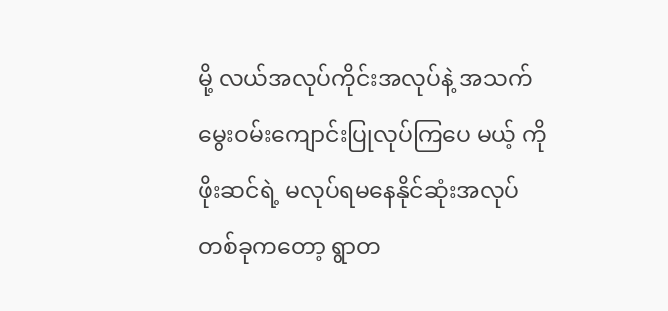မို့ လယ်အလုပ်ကိုင်းအလုပ်နဲ့ အသက်မွေးဝမ်းကျောင်းပြုလုပ်ကြပေ မယ့် ကိုဖိုးဆင်ရဲ့ မလုပ်ရမနေနိုင်ဆုံးအလုပ်တစ်ခုကတော့ ရွာတ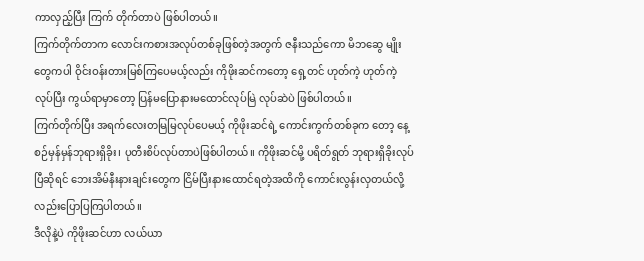ကာလှည့်ပြီး ကြက် တိုက်တာပဲ ဖြစ်ပါတယ်။
ကြက်တိုက်တာက လောင်းကစားအလုပ်တစ်ခုဖြစ်တဲ့အတွက် ဇနီးသည်ကော မိဘဆွေ မျိုးတွေကပါ ဝိုင်းဝန်းတားမြစ်ကြပေမယ့်လည်း ကိုဖိုးဆင်ကတော့ ရှေ့တင် ဟုတ်ကဲ့ ဟုတ်ကဲ့ လုပ်ပြီး ကွယ်ရာမှာတော့ ပြန်မပြောနားမထောင်လုပ်မြဲ လုပ်ဆဲပဲ ဖြစ်ပါတယ်။
ကြက်တိုက်ပြီး အရက်လေးတမြမြလုပ်ပေမယ့် ကိုဖိုးဆင်ရဲ့ ကောင်းကွက်တစ်ခုက တော့ နေ့စဉ်မှန်မှန်ဘုရားရှိခိုး၊ ပုတီးစိပ်လုပ်တာပဲဖြစ်ပါတယ်။ ကိုဖိုးဆင်မို့ ပရိတ်ရွတ် ဘုရားရှိခိုးလုပ်ပြီဆိုရင် ဘေးအိမ်နီးနားချင်းတွေက ငြိမ်ပြီးနားထောင်ရတဲ့အထိကို ကောင်းလွန်းလှတယ်လို့လည်းပြောပြကြပါတယ်။
ဒီလိုနဲ့ပဲ ကိုဖိုးဆင်ဟာ လယ်ယာ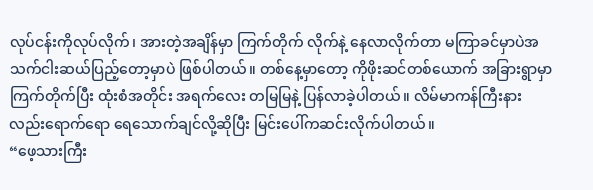လုပ်ငန်းကိုလုပ်လိုက်၊ အားတဲ့အချိန်မှာ ကြက်တိုက် လိုက်နဲ့ နေလာလိုက်တာ မကြာခင်မှာပဲအသက်ငါးဆယ်ပြည့်တော့မှာပဲ ဖြစ်ပါတယ်။ တစ်နေ့မှာတော့ ကိုဖိုးဆင်တစ်ယောက် အခြားရွာမှာ ကြက်တိုက်ပြီး ထုံးစံအတိုင်း အရက်လေး တမြမြနဲ့ ပြန်လာခဲ့ပါတယ်။ လိမ်မာကန်ကြီးနားလည်းရောက်ရော ရေသောက်ချင်လို့ဆိုပြီး မြင်းပေါ်ကဆင်းလိုက်ပါတယ်။
“ဖေ့သားကြီး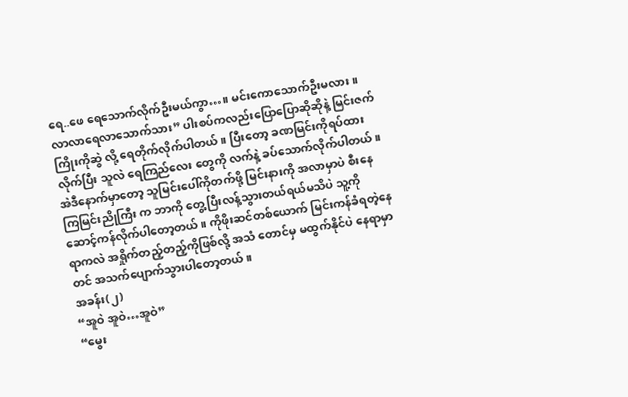ရေ..ဖေ ရေသောက်လိုက်ဦးမယ်ကွာ…။ မင်းကောသောက်ဦးမလား။ လာလာရေလာသောက်သား” ပါးစပ်ကလည်းပြောပြောဆိုဆိုနဲ့ မြင်းဇက်ကြိုးကိုဆွဲ လို့ ရေတိုက်လိုက်ပါတယ်။ ပြီးတော့ ခဏမြင်းကိုရပ်ထားလိုက်ပြီး သူလဲ ရေကြည်လေး တွေကို လက်နဲ့ ခပ်သောက်လိုက်ပါတယ်။
အဲဒီနောက်မှာတော့ သူမြင်းပေါ်ကိုတက်ဖို့ မြင်းနားကို အလာမှာပဲ စီးနေကြမြင်းညိုကြီး က ဘာကို တွေ့ပြီးလန့်သွားတယ်ရယ်မသိပဲ သူ့ကိုဆောင့်ကန်လိုက်ပါတော့တယ်။ ကိုဖိုးဆင်တစ်ယောက် မြင်းကန်ခံရတဲ့နေရာကလဲ အရှိုက်တည့်တည့်ကိုဖြစ်လို့ အသံ တောင်မှ မထွက်နိုင်ပဲ နေရာမှာတင် အသက်ပျောက်သွားပါတော့တယ်။
အခန်း(၂)
“အူဝဲ အူဝဲ…အူဝဲ”
“မွေး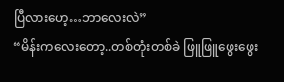ပြီလားဟေ့…ဘာလေးလဲ”
“မိန်းကလေးတော့..တစ်တုံးတစ်ခဲ ဖြူဖြူဖွေးဖွေး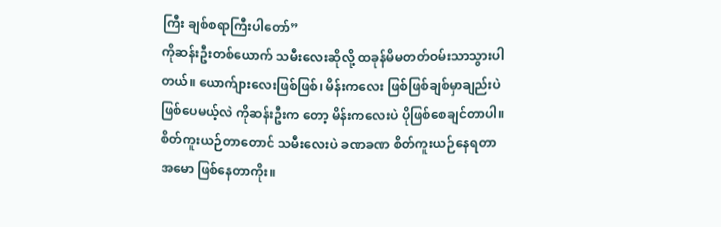ကြီး ချစ်စရာကြီးပါတော်”
ကိုဆန်းဦးတစ်ယောက် သမီးလေးဆိုလို့ ထခုန်မိမတတ်ဝမ်းသာသွားပါတယ်။ ယောက်ျားလေးဖြစ်ဖြစ်၊ မိန်းကလေး ဖြစ်ဖြစ်ချစ်မှာချည်းပဲဖြစ်ပေမယ့်လဲ ကိုဆန်းဦးက တော့ မိန်းကလေးပဲ ပိုဖြစ်စေချင်တာပါ။ စိတ်ကူးယဉ်တာတောင် သမီးလေးပဲ ခဏခဏ စိတ်ကူးယဉ်နေရတာအမော ဖြစ်နေတာကိုး။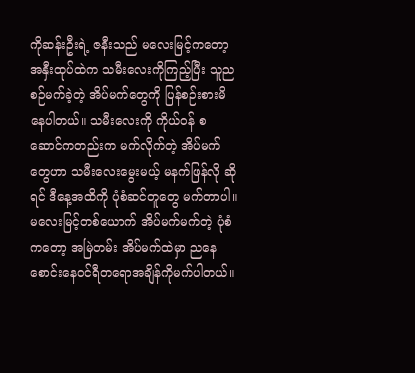ကိုဆန်းဦးရဲ့ ဇနီးသည် မလေးမြင့်ကတော့ အနှီးထုပ်ထဲက သမီးလေးကိုကြည့်ပြီး သူညစဉ်မက်ခဲ့တဲ့ အိပ်မက်တွေကို ပြန်စဉ်းစားမိနေပါတယ်။ သမီးလေးကို ကိုယ်ဝန် စဆောင်ကတည်းက မက်လိုက်တဲ့ အိပ်မက်တွေဟာ သမီးလေးမွေးမယ့် မနက်ဖြန်လို ဆိုရင် ဒီနေ့အထိကို ပုံစံဆင်တူတွေ မက်တာပါ။
မလေးမြင့်တစ်ယောက် အိပ်မက်မက်တဲ့ ပုံစံကတော့ အမြဲတမ်း အိပ်မက်ထဲမှာ ညနေ စောင်းနေဝင်ရီတရောအချိန်ကိုမက်ပါတယ်။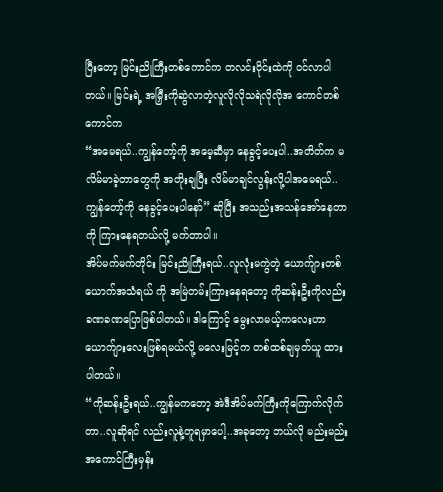ပြီးတော့ မြင်းညိုကြီးတစ်ကောင်က တလင်းဝိုင်းထဲကို ဝင်လာပါတယ်။ မြင်းရဲ့ အမြှီးကိုဆွဲလာတဲ့လူလိုလိုသရဲလိုလိုအ ကောင်တစ်ကောင်က
“အမေရယ်..ကျွန်တော့်ကို အမေ့ဆီမှာ နေခွင့်ပေးပါ..အတိတ်က မလိမ်မာခဲ့တာတွေကို အတိုးချပြီး လိမ်မာချင်လွန်းလို့ပါအမေရယ်..ကျွန်တော့်ကို နေခွင့်ပေးပါနော်” ဆိုပြီး အသည်းအသန်အော်နေတာကို ကြားနေရတယ်လို့ မက်တာပါ။
အိပ်မက်မက်တိုင်း မြင်းညိုကြီးရယ်..လူလုံးမကွဲတဲ့ ယောက်ျားတစ်ယောက်အသံရယ် ကို အမြဲတမ်းကြားနေရတော့ ကိုဆန်းဦးကိုလည်းခဏခဏပြောဖြစ်ပါတယ်။ ဒါကြောင့် မွေးလာမယ့်ကလေးဟာ ယောက်ျားလေးဖြစ်ရမယ်လို့ မလေးမြင့်က တစ်ထစ်ချမှတ်ယူ ထားပါတယ်။
“ကိုဆန်းဦးရယ်..ကျွန်မကတော့ အဲဒီအိပ်မက်ကြီးကိုကြောက်လိုက်တာ..လူဆိုရင် လည်းလူနဲ့တူရမှာပေါ့..အခုတော့ ဘယ်လို မည်းမည်းအကောင်ကြီးမှန်း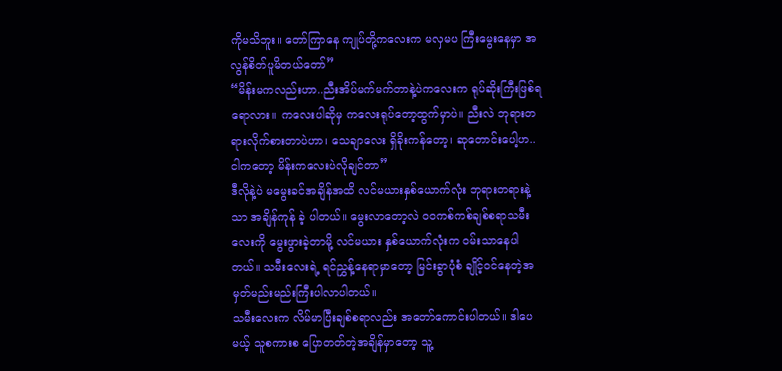ကိုမသိဘူး။ တော်ကြာနေ ကျုပ်တို့ကလေးက မလှမပ ကြီးမွေးနေမှာ အလွန်စိတ်ပူမိတယ်တော်”
“မိန်းမကလည်းဟာ..ညီးအိပ်မက်မက်တာနဲ့ပဲကလေးက ရုပ်ဆိုးကြီးဖြစ်ရရောလား။ ကလေးပါဆိုမှ ကလေးရုပ်တော့ထွက်မှာပဲ။ ညီးလဲ ဘုရားတရားလိုက်စားတာပဲဟာ၊ သေချာလေး ရှိခိုးကန်တော့၊ ဆုတောင်းပေါ့ဟ..ငါကတော့ မိန်းကလေးပဲလိုချင်တာ”
ဒီလိုနဲ့ပဲ မမွေးခင်အချိန်အထိ လင်မယားနှစ်ယောက်လုံး ဘုရားတရားနဲ့ သာ အချိန်ကုန် ခဲ့ ပါတယ်။ မွေးလာတော့လဲ ၀၀ကစ်ကစ်ချစ်စရာသမီးလေးကို မွေးဖွားခဲ့တာမို့ လင်မယား နှစ်ယောက်လုံးက ဝမ်းသာနေပါတယ်။ သမီးလေးရဲ့ ရင်ညွှန့်နေရာမှာတော့ မြင်းခွာပုံစံ ချိုင့်ဝင်နေတဲ့အမှတ်မည်းမည်းကြီးပါလာပါတယ်။
သမီးလေးက လိမ်မာပြီးချစ်စရာလည်း အတော်ကောင်းပါတယ်။ ဒါပေမယ့် သူစကားစ ပြောတတ်တဲ့အချိန်မှာတော့ သူ့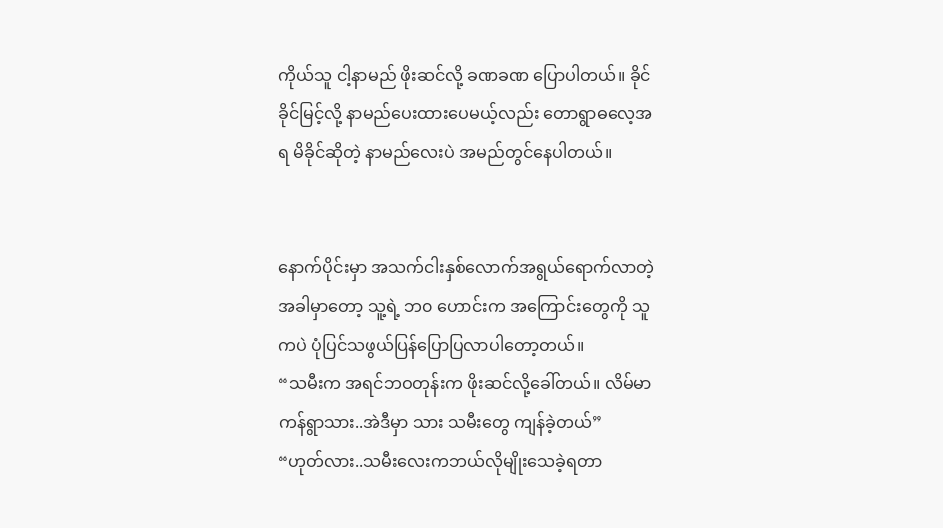ကိုယ်သူ ငါ့နာမည် ဖိုးဆင်လို့ ခဏခဏ ပြောပါတယ်။ ခိုင်ခိုင်မြင့်လို့ နာမည်ပေးထားပေမယ့်လည်း တောရွာဓလေ့အရ မိခိုင်ဆိုတဲ့ နာမည်လေးပဲ အမည်တွင်နေပါတယ်။


နောက်ပိုင်းမှာ အသက်ငါးနှစ်လောက်အရွယ်ရောက်လာတဲ့အခါမှာတော့ သူ့ရဲ့ ဘ၀ ဟောင်းက အကြောင်းတွေကို သူကပဲ ပုံပြင်သဖွယ်ပြန်ပြောပြလာပါတော့တယ်။
“သမီးက အရင်ဘဝတုန်းက ဖိုးဆင်လို့ခေါ်တယ်။ လိမ်မာကန်ရွာသား..အဲဒီမှာ သား သမီးတွေ ကျန်ခဲ့တယ်”
“ဟုတ်လား..သမီးလေးကဘယ်လိုမျိုးသေခဲ့ရတာ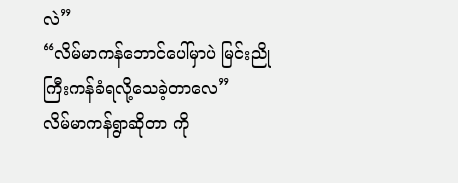လဲ”
“လိမ်မာကန်ဘောင်ပေါ်မှာပဲ မြင်းညိုကြီးကန်ခံရလို့သေခဲ့တာလေ”
လိမ်မာကန်ရွာဆိုတာ ကို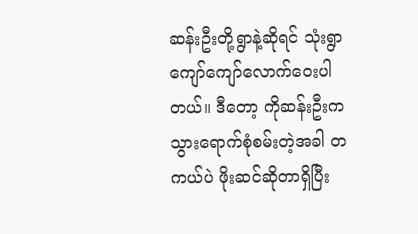ဆန်းဦးတို့ရွာနဲ့ဆိုရင် သုံးရွာကျော်ကျော်လောက်ဝေးပါတယ်။ ဒီတော့ ကိုဆန်းဦးက သွားရောက်စုံစမ်းတဲ့အခါ တကယ်ပဲ ဖိုးဆင်ဆိုတာရှိပြီး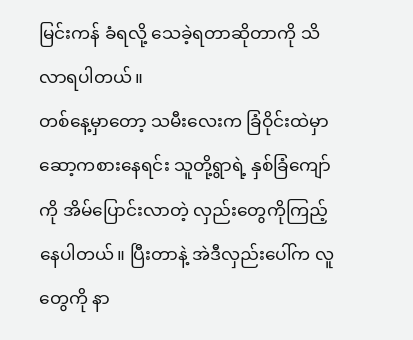မြင်းကန် ခံရလို့ သေခဲ့ရတာဆိုတာကို သိလာရပါတယ်။
တစ်နေ့မှာတော့ သမီးလေးက ခြံဝိုင်းထဲမှာဆော့ကစားနေရင်း သူတို့ရွာရဲ့ နှစ်ခြံကျော် ကို အိမ်ပြောင်းလာတဲ့ လှည်းတွေကိုကြည့်နေပါတယ်။ ပြီးတာနဲ့ အဲဒီလှည်းပေါ်က လူ တွေကို နာ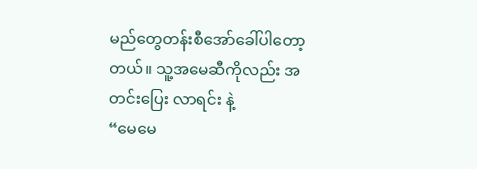မည်တွေတန်းစီအော်ခေါ်ပါတော့တယ်။ သူ့အမေဆီကိုလည်း အတင်းပြေး လာရင်း နဲ့
“မေမေ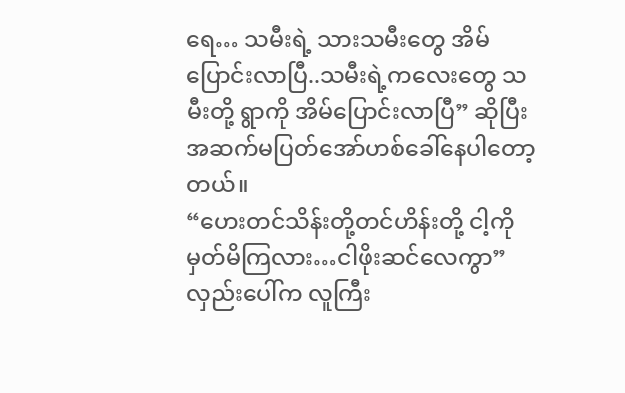ရေ… သမီးရဲ့ သားသမီးတွေ အိမ်ပြောင်းလာပြီ..သမီးရဲ့ကလေးတွေ သမီးတို့ ရွာကို အိမ်ပြောင်းလာပြီ” ဆိုပြီး အဆက်မပြတ်အော်ဟစ်ခေါ်နေပါတော့တယ်။
“ဟေးတင်သိန်းတို့တင်ဟိန်းတို့ ငါ့ကိုမှတ်မိကြလား…ငါဖိုးဆင်လေကွာ”
လှည်းပေါ်က လူကြီး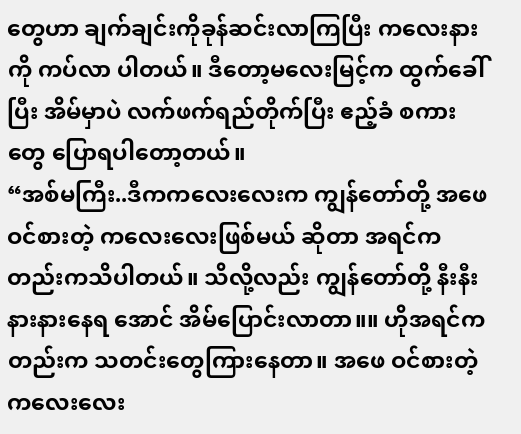တွေဟာ ချက်ချင်းကိုခုန်ဆင်းလာကြပြီး ကလေးနားကို ကပ်လာ ပါတယ်။ ဒီတော့မလေးမြင့်က ထွက်ခေါ်ပြီး အိမ်မှာပဲ လက်ဖက်ရည်တိုက်ပြီး ဧည့်ခံ စကားတွေ ပြောရပါတော့တယ်။
“အစ်မကြီး..ဒီကကလေးလေးက ကျွန်တော်တို့ အဖေဝင်စားတဲ့ ကလေးလေးဖြစ်မယ် ဆိုတာ အရင်ကတည်းကသိပါတယ်။ သိလို့လည်း ကျွန်တော်တို့ နီးနီးနားနားနေရ အောင် အိမ်ပြောင်းလာတာ။။ ဟိုအရင်ကတည်းက သတင်းတွေကြားနေတာ။ အဖေ ဝင်စားတဲ့ကလေးလေး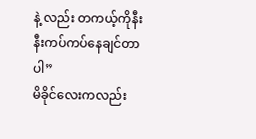နဲ့ လည်း တကယ့်ကိုနီးနီးကပ်ကပ်နေချင်တာပါ”
မိခိုင်လေးကလည်း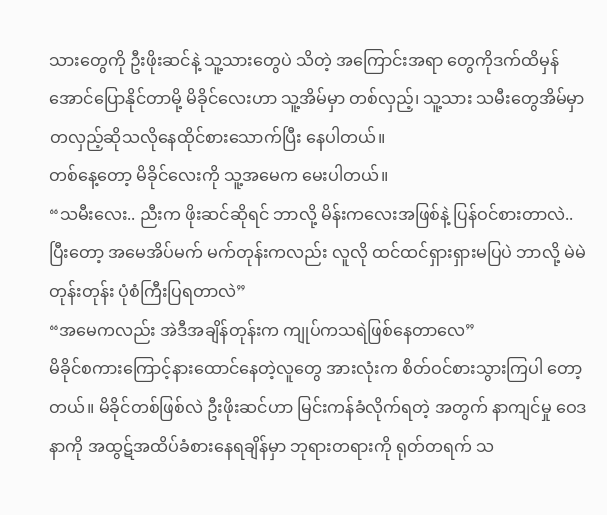သားတွေကို ဦးဖိုးဆင်နဲ့ သူ့သားတွေပဲ သိတဲ့ အကြောင်းအရာ တွေကိုဒက်ထိမှန်အောင်ပြောနိုင်တာမို့ မိခိုင်လေးဟာ သူ့အိမ်မှာ တစ်လှည့်၊ သူ့သား သမီးတွေအိမ်မှာတလှည့်ဆိုသလိုနေထိုင်စားသောက်ပြီး နေပါတယ်။
တစ်နေ့တော့ မိခိုင်လေးကို သူ့အမေက မေးပါတယ်။
“သမီးလေး.. ညီးက ဖိုးဆင်ဆိုရင် ဘာလို့ မိန်းကလေးအဖြစ်နဲ့ ပြန်ဝင်စားတာလဲ.. ပြီးတော့ အမေအိပ်မက် မက်တုန်းကလည်း လူလို ထင်ထင်ရှားရှားမပြပဲ ဘာလို့ မဲမဲ တုန်းတုန်း ပုံစံကြီးပြရတာလဲ”
“အမေကလည်း အဲဒီအချိန်တုန်းက ကျုပ်ကသရဲဖြစ်နေတာလေ”
မိခိုင်စကားကြောင့်နားထောင်နေတဲ့လူတွေ အားလုံးက စိတ်ဝင်စားသွားကြပါ တော့တယ်။ မိခိုင်တစ်ဖြစ်လဲ ဦးဖိုးဆင်ဟာ မြင်းကန်ခံလိုက်ရတဲ့ အတွက် နာကျင်မှု ဝေဒနာကို အထွဋ်အထိပ်ခံစားနေရချိန်မှာ ဘုရားတရားကို ရုတ်တရက် သ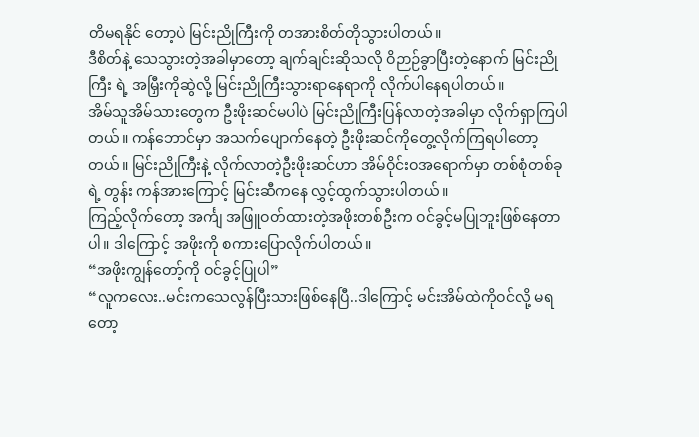တိမရနိုင် တော့ပဲ မြင်းညိုကြီးကို တအားစိတ်တိုသွားပါတယ်။
ဒီစိတ်နဲ့ သေသွားတဲ့အခါမှာတော့ ချက်ချင်းဆိုသလို ဝိဉာဉ်ခွာပြီးတဲ့နောက် မြင်းညိုကြီး ရဲ့ အမြှီးကိုဆွဲလို့ မြင်းညိုကြီးသွားရာနေရာကို လိုက်ပါနေရပါတယ်။
အိမ်သူအိမ်သားတွေက ဦးဖိုးဆင်မပါပဲ မြင်းညိုကြီးပြန်လာတဲ့အခါမှာ လိုက်ရှာကြပါ တယ်။ ကန်ဘောင်မှာ အသက်ပျောက်နေတဲ့ ဦးဖိုးဆင်ကိုတွေ့လိုက်ကြရပါတော့တယ်။ မြင်းညိုကြီးနဲ့ လိုက်လာတဲ့ဦးဖိုးဆင်ဟာ အိမ်ဝိုင်းဝအရောက်မှာ တစ်စုံတစ်ခုရဲ့ တွန်း ကန်အားကြောင့် မြင်းဆီကနေ လွှင့်ထွက်သွားပါတယ်။
ကြည့်လိုက်တော့ အင်္ကျ အဖြူဝတ်ထားတဲ့အဖိုးတစ်ဦးက ဝင်ခွင့်မပြုဘူးဖြစ်နေတာပါ။ ဒါကြောင့် အဖိုးကို စကားပြောလိုက်ပါတယ်။
“အဖိုးကျွန်တော့်ကို ဝင်ခွင့်ပြုပါ”
“လူကလေး..မင်းကသေလွန်ပြီးသားဖြစ်နေပြီ..ဒါကြောင့် မင်းအိမ်ထဲကိုဝင်လို့ မရတော့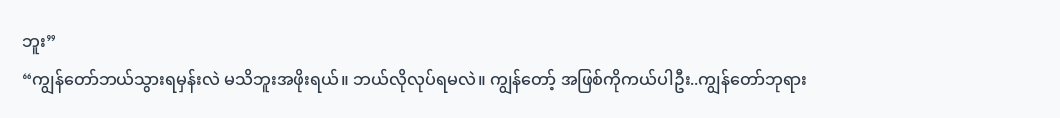ဘူး”
“ကျွန်တော်ဘယ်သွားရမှန်းလဲ မသိဘူးအဖိုးရယ်။ ဘယ်လိုလုပ်ရမလဲ။ ကျွန်တော့် အဖြစ်ကိုကယ်ပါဦး..ကျွန်တော်ဘုရား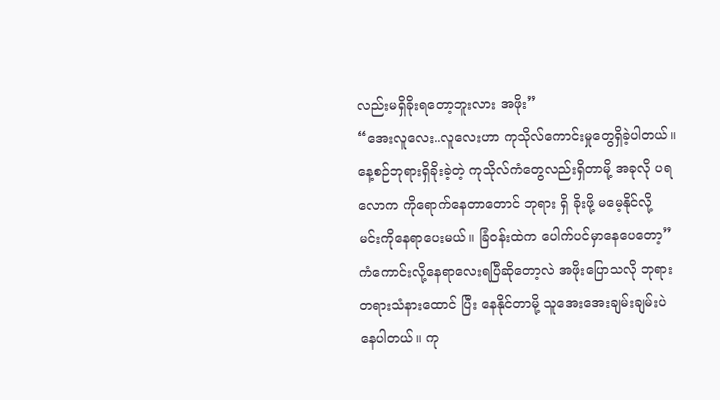လည်းမရှိခိုးရတော့ဘူးလား အဖိုး”
“အေးလူလေး..လူလေးဟာ ကုသိုလ်ကောင်းမှုတွေရှိခဲ့ပါတယ်။ နေ့စဉ်ဘုရားရှိခိုးခဲ့တဲ့ ကုသိုလ်ကံတွေလည်းရှိတာမို့ အခုလို ပရလောက ကိုရောက်နေတာတောင် ဘုရား ရှိ ခိုးဖို့ မမေ့နိုင်လို့ မင်းကိုနေရာပေးမယ်။ ခြံဝန်းထဲက ပေါက်ပင်မှာနေပေတော့”
ကံကောင်းလို့နေရာလေးရပြီဆိုတော့လဲ အဖိုးပြောသလို ဘုရားတရားသံနားထောင် ပြီး နေနိုင်တာမို့ သူအေးအေးချမ်းချမ်းပဲနေပါတယ်။ ကု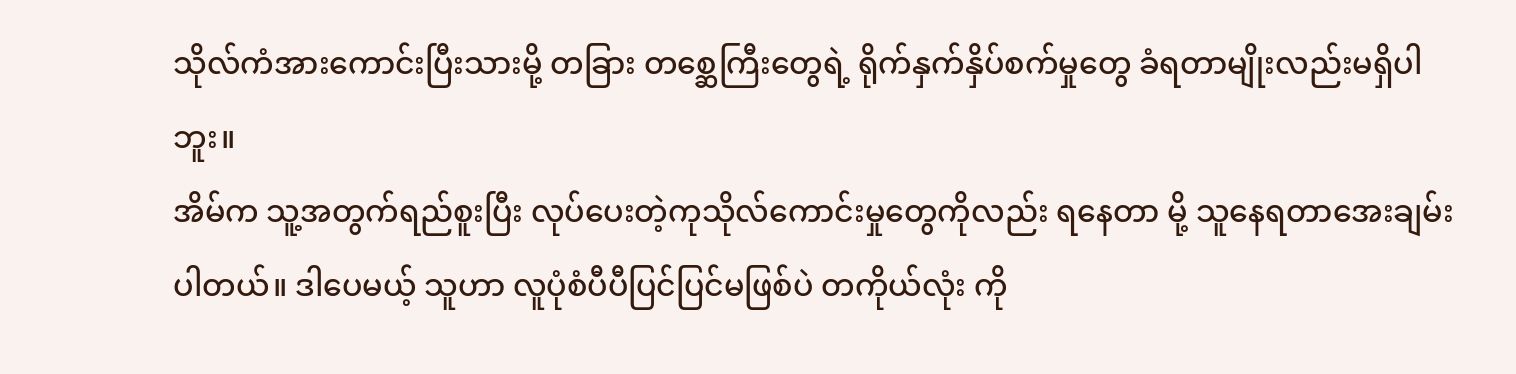သိုလ်ကံအားကောင်းပြီးသားမို့ တခြား တစ္ဆေကြီးတွေရဲ့ ရိုက်နှက်နှိပ်စက်မှုတွေ ခံရတာမျိုးလည်းမရှိပါဘူး။
အိမ်က သူ့အတွက်ရည်စူးပြီး လုပ်ပေးတဲ့ကုသိုလ်ကောင်းမှုတွေကိုလည်း ရနေတာ မို့ သူနေရတာအေးချမ်းပါတယ်။ ဒါပေမယ့် သူဟာ လူပုံစံပီပီပြင်ပြင်မဖြစ်ပဲ တကိုယ်လုံး ကို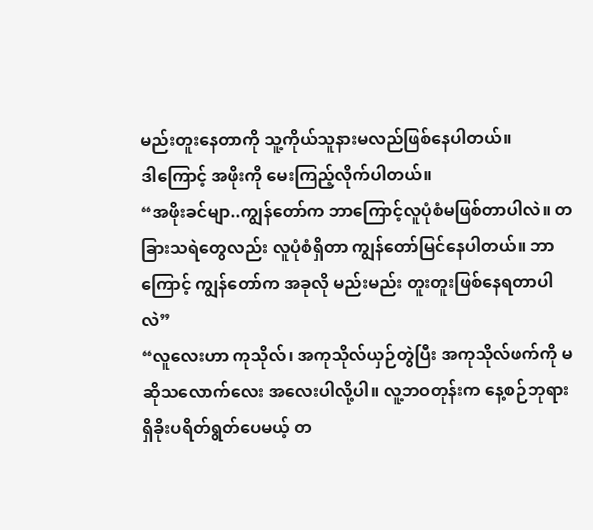မည်းတူးနေတာကို သူ့ကိုယ်သူနားမလည်ဖြစ်နေပါတယ်။
ဒါကြောင့် အဖိုးကို မေးကြည့်လိုက်ပါတယ်။
“အဖိုးခင်မျာ..ကျွန်တော်က ဘာကြောင့်လူပုံစံမဖြစ်တာပါလဲ။ တခြားသရဲတွေလည်း လူပုံစံရှိတာ ကျွန်တော်မြင်နေပါတယ်။ ဘာကြောင့် ကျွန်တော်က အခုလို မည်းမည်း တူးတူးဖြစ်နေရတာပါလဲ”
“လူလေးဟာ ကုသိုလ်၊ အကုသိုလ်ယှဉ်တွဲပြီး အကုသိုလ်ဖက်ကို မဆိုသလောက်လေး အလေးပါလို့ပါ။ လူ့ဘဝတုန်းက နေ့စဉ်ဘုရားရှိခိုးပရိတ်ရွတ်ပေမယ့် တ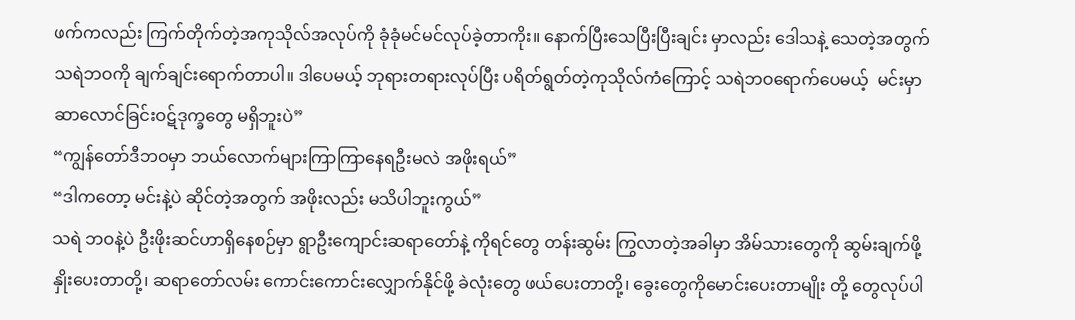ဖက်ကလည်း ကြက်တိုက်တဲ့အကုသိုလ်အလုပ်ကို ခုံခုံမင်မင်လုပ်ခဲ့တာကိုး။ နောက်ပြီးသေပြီးပြီးချင်း မှာလည်း ဒေါသနဲ့ သေတဲ့အတွက် သရဲဘဝကို ချက်ချင်းရောက်တာပါ။ ဒါပေမယ့် ဘုရားတရားလုပ်ပြီး ပရိတ်ရွတ်တဲ့ကုသိုလ်ကံကြောင့် သရဲဘဝရောက်ပေမယ့်  မင်းမှာ ဆာလောင်ခြင်းဝဋ်ဒုက္ခတွေ မရှိဘူးပဲ”
“ကျွန်တော်ဒီဘဝမှာ ဘယ်လောက်များကြာကြာနေရဦးမလဲ အဖိုးရယ်”
“ဒါကတော့ မင်းနဲ့ပဲ ဆိုင်တဲ့အတွက် အဖိုးလည်း မသိပါဘူးကွယ်”
သရဲ ဘဝနဲ့ပဲ ဦးဖိုးဆင်ဟာရှိနေစဉ်မှာ ရွာဦးကျောင်းဆရာတော်နဲ့ ကိုရင်တွေ တန်းဆွမ်း ကြွလာတဲ့အခါမှာ အိမ်သားတွေကို ဆွမ်းချက်ဖို့ နှိုးပေးတာတို့၊ ဆရာတော်လမ်း ကောင်းကောင်းလျှောက်နိုင်ဖို့ ခဲလုံးတွေ ဖယ်ပေးတာတို့၊ ခွေးတွေကိုမောင်းပေးတာမျိုး တို့ တွေလုပ်ပါ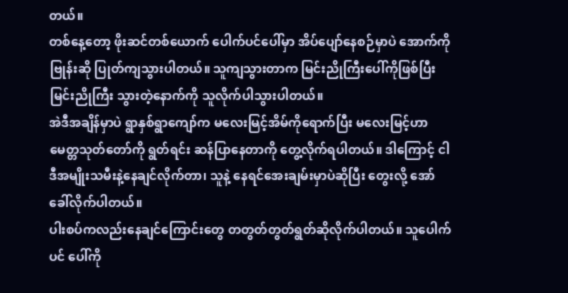တယ်။
တစ်နေ့တော့ ဖိုးဆင်တစ်ယောက် ပေါက်ပင်ပေါ်မှာ အိပ်ပျော်နေစဉ်မှာပဲ အောက်ကို ဗြုန်းဆို ပြုတ်ကျသွားပါတယ်။ သူကျသွားတာက မြင်းညိုကြီးပေါ်ကိုဖြစ်ပြီး မြင်းညိုကြီး သွားတဲ့နောက်ကို သူလိုက်ပါသွားပါတယ်။
အဲဒီအချိန်မှာပဲ ရွာနှစ်ရွာကျော်က မလေးမြင့်အိမ်ကိုရောက်ပြီး မလေးမြင့်ဟာ မေတ္တသုတ်တော်ကို ရွတ်ရင်း ဆန်ပြာနေတာကို တွေ့လိုက်ရပါတယ်။ ဒါကြောင့် ငါ ဒီအမျိုးသမီးနဲ့နေချင်လိုက်တာ၊ သူနဲ့ နေရင်အေးချမ်းမှာပဲဆိုပြီး တွေးလို့ အော်ခေါ်လိုက်ပါတယ်။
ပါးစပ်ကလည်းနေချင်ကြောင်းတွေ တတွတ်တွတ်ရွတ်ဆိုလိုက်ပါတယ်။ သူပေါက်ပင် ပေါ်ကို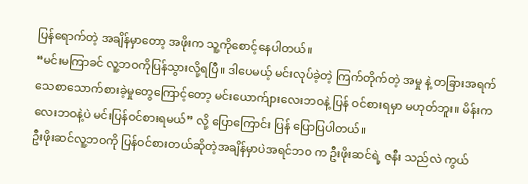ပြန်ရောက်တဲ့ အချိန်မှာတော့ အဖိုးက သူ့ကိုစောင့်နေပါတယ်။
“မင်းမကြာခင် လူ့ဘဝကိုပြန်သွားလို့ရပြီ။ ဒါပေမယ့် မင်းလုပ်ခဲ့တဲ့ ကြက်တိုက်တဲ့ အမှု နဲ့ တခြားအရက်သေစာသောက်စားခဲ့မှုတွေကြောင့်တော့ မင်းယောက်ျားလေးဘဝနဲ့ ပြန် ဝင်စားရမှာ မဟုတ်ဘူး။ မိန်းကလေးဘဝနဲ့ပဲ မင်းပြန်ဝင်စားရမယ်” လို့ ပြောကြောင်း ပြန် ပြောပြပါတယ်။
ဦးဖိုးဆင်လူ့ဘဝကို ပြန်ဝင်စားတယ်ဆိုတဲ့အချိန်မှာပဲအရင်ဘ၀ က ဦးဖိုးဆင်ရဲ့ ဇနီး သည်လဲ ကွယ်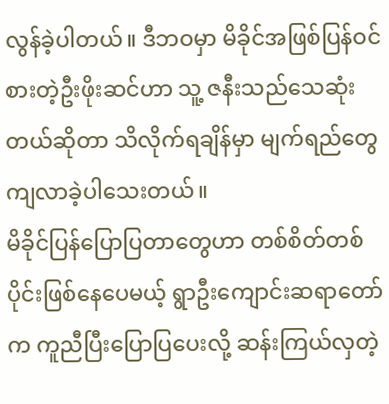လွန်ခဲ့ပါတယ်။ ဒီဘဝမှာ မိခိုင်အဖြစ်ပြန်ဝင်စားတဲ့ဦးဖိုးဆင်ဟာ သူ့ ဇနီးသည်သေဆုံးတယ်ဆိုတာ သိလိုက်ရချိန်မှာ မျက်ရည်တွေကျလာခဲ့ပါသေးတယ်။
မိခိုင်ပြန်ပြောပြတာတွေဟာ တစ်စိတ်တစ်ပိုင်းဖြစ်နေပေမယ့် ရွာဦးကျောင်းဆရာတော် က ကူညီပြီးပြောပြပေးလို့ ဆန်းကြယ်လှတဲ့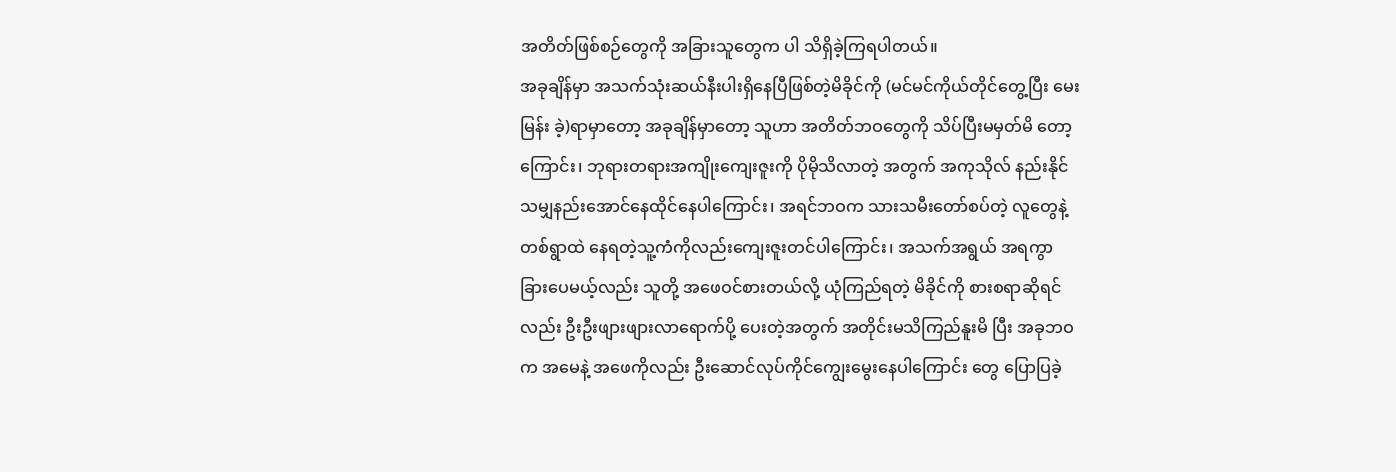အတိတ်ဖြစ်စဉ်တွေကို အခြားသူတွေက ပါ သိရှိခဲ့ကြရပါတယ်။
အခုချိန်မှာ အသက်သုံးဆယ်နီးပါးရှိနေပြီဖြစ်တဲ့မိခိုင်ကို (မင်မင်ကိုယ်တိုင်တွေ့ပြီး မေးမြန်း ခဲ့)ရာမှာတော့ အခုချိန်မှာတော့ သူဟာ အတိတ်ဘဝတွေကို သိပ်ပြီးမမှတ်မိ တော့ကြောင်း၊ ဘုရားတရားအကျိုးကျေးဇူးကို ပိုမိုသိလာတဲ့ အတွက် အကုသိုလ် နည်းနိုင်သမျှနည်းအောင်နေထိုင်နေပါကြောင်း၊ အရင်ဘဝက သားသမီးတော်စပ်တဲ့ လူတွေနဲ့ တစ်ရွာထဲ နေရတဲ့သူ့ကံကိုလည်းကျေးဇူးတင်ပါကြောင်း၊ အသက်အရွယ် အရကွာခြားပေမယ့်လည်း သူတို့ အဖေဝင်စားတယ်လို့ ယုံကြည်ရတဲ့ မိခိုင်ကို စားစရာဆိုရင်လည်း ဦးဦးဖျားဖျားလာရောက်ပို့ ပေးတဲ့အတွက် အတိုင်းမသိကြည်နူးမိ ပြီး အခုဘဝက အမေနဲ့ အဖေကိုလည်း ဦးဆောင်လုပ်ကိုင်ကျွေးမွေးနေပါကြောင်း တွေ ပြောပြခဲ့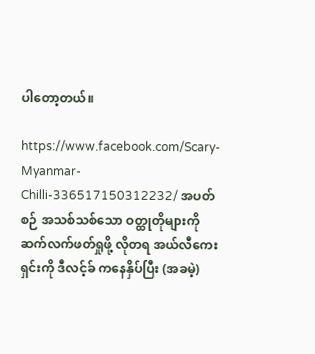ပါတော့တယ်။

https://www.facebook.com/Scary-Myanmar-Chilli-336517150312232/ အပတ်စဉ် အသစ်သစ်သော ဝတ္ထုတိုများကို ဆက်လက်ဖတ်ရှုဖို့ လိုတရ အယ်လီကေးရှင်းကို ဒီလင့်ခ် ကနေနှိပ်ပြီး (အခမဲ့)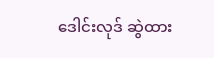ဒေါင်းလုဒ် ဆွဲထား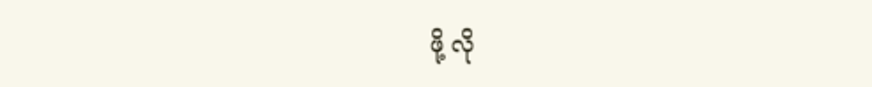ဖို့ လို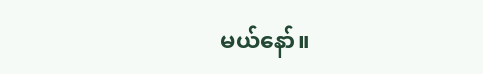မယ်နော်။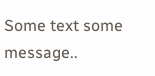Some text some message..